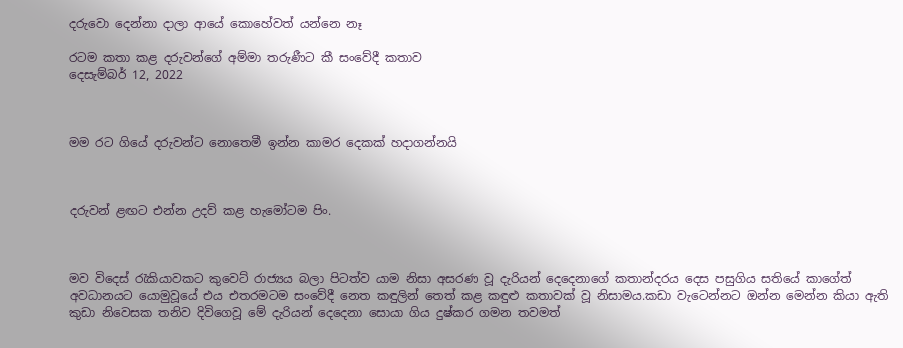දරුවො දෙන්නා දාලා ආයේ කොහේවත් යන්නෙ නෑ

රටම කතා කළ දරුවන්ගේ අම්මා තරුණීට කී සංවේදී කතාව
දෙසැම්බර් 12, 2022



මම රට ගියේ දරුවන්ට නොතෙමී ඉන්න කාමර දෙකක් හදාගන්නයි



දරුවන් ළඟට එන්න උදව් කළ හැමෝටම පිං.



මව විදෙස් රැකියාවකට කුවෙට් රාජ්‍යය බලා පිටත්ව යාම නිසා අසරණ වූ දැරියන් දෙදෙනාගේ කතාන්දරය දෙස පසුගිය සතියේ කාගේත් අවධානයට යොමුවූයේ එය එතරමටම සංවේදී නෙත කඳුලින් තෙත් කළ කඳුළු කතාවක් වූ නිසාමය.කඩා වැටෙන්නට ඔන්න මෙන්න කියා ඇති කුඩා නිවෙසක තනිව දිවිගෙවූ මේ දැරියන් දෙදෙනා සොයා ගිය දුෂ්කර ගමන තවමත්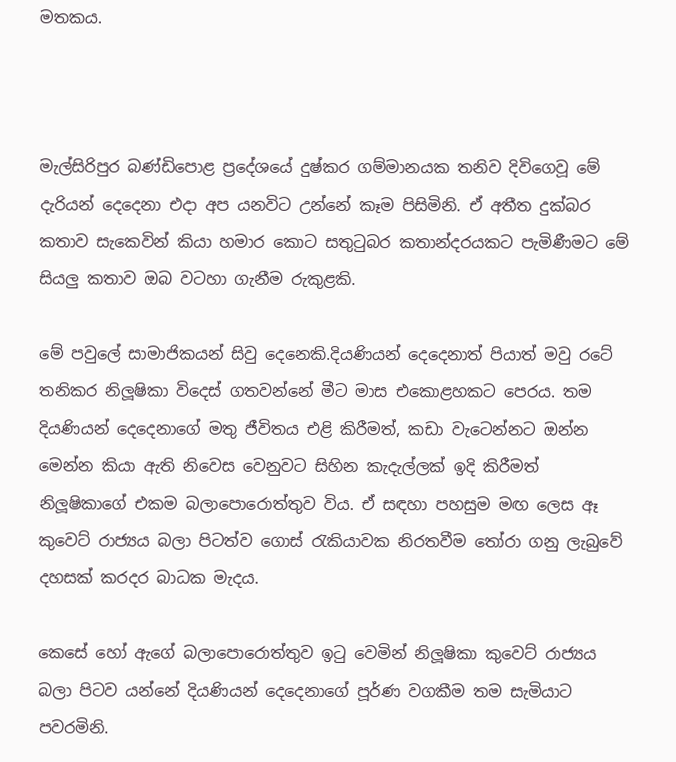මතකය.



මැල්සිරිපුර බණ්ඩිපොළ ප්‍රදේශයේ දුෂ්කර ගම්මානයක තනිව දිවිගෙවූ මේ දැරියන් දෙදෙනා එදා අප යනවිට උන්නේ කෑම පිසිමිනි. ඒ අතීත දුක්බර කතාව සැකෙවින් කියා හමාර කොට සතුටුබර කතාන්දරයකට පැමිණීමට මේ සියලු කතාව ඔබ වටහා ගැනීම රුකුළකි.

මේ පවුලේ සාමාජිකයන් සිවු දෙනෙකි.දියණියන් දෙදෙනාත් පියාත් මවු රටේ තනිකර නිලූෂිකා විදෙස් ගතවන්නේ මීට මාස එකොළහකට පෙරය. තම දියණියන් දෙදෙනාගේ මතු ජීවිතය එළි කිරීමත්, කඩා වැටෙන්නට ඔන්න මෙන්න කියා ඇති නිවෙස වෙනුවට සිහින කැදැල්ලක් ඉදි කිරීමත් නිලූෂිකාගේ එකම බලාපොරොත්තුව විය. ඒ සඳහා පහසුම මඟ ලෙස ඈ කුවෙට් රාජ්‍යය බලා පිටත්ව ගොස්‍ රැකියාවක නිරතවීම තෝරා ගනු ලැබුවේ දහසක් කරදර බාධක මැදය.

කෙසේ හෝ ඇගේ බලාපොරොත්තුව ඉටු වෙමින් නිලූෂිකා කුවෙට් රාජ්‍යය බලා පිටව යන්නේ දියණියන් දෙදෙනාගේ පූර්ණ වගකීම තම සැමියාට පවරමිනි.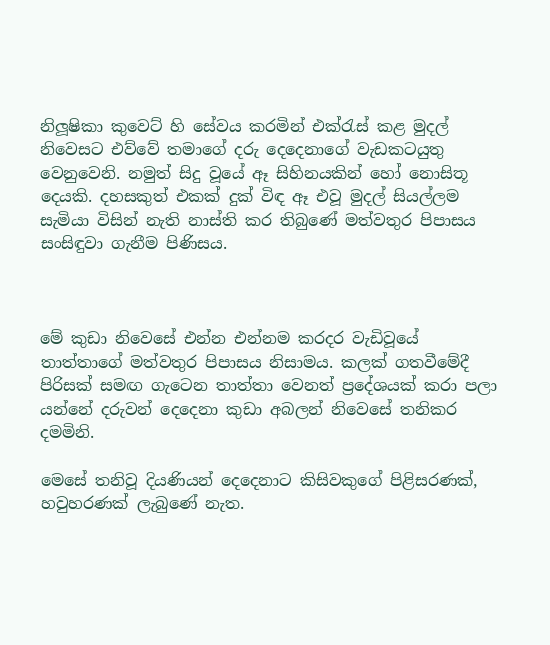නිලූෂිකා කුවෙට් හි සේවය කරමින් එක්රැස් කළ මුදල්  නිවෙසට එව්වේ තමාගේ දරු දෙදෙනාගේ වැඩකටයුතු වෙනුවෙනි. නමුත් සිදු වූයේ ඈ සිහිනයකින් හෝ නොසිතූ දෙයකි. දහසකුත් එකක් දුක් විඳ ඈ එවූ මුදල් සියල්ලම සැමියා විසින් නැති නාස්ති කර තිබුණේ මත්වතුර පිපාසය සංසිඳුවා ගැනීම පිණිසය.



මේ කුඩා නිවෙසේ එන්න එන්නම කරදර වැඩිවූයේ තාත්තාගේ මත්වතුර පිපාසය නිසාමය. කලක් ගතවීමේදී පිරිසක් සමඟ ගැටෙන තාත්තා වෙනත් ප්‍රදේශයක් කරා පලා යන්නේ දරුවන් දෙදෙනා කුඩා අබලන් නිවෙසේ තනිකර දමමිනි.

මෙසේ තනිවූ දියණියන් දෙදෙනාට කිසිවකුගේ පිළිසරණක්, හවුහරණක් ලැබුණේ නැත.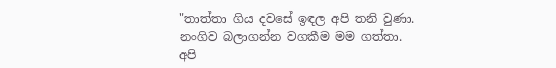"තාත්තා ගිය දවසේ ඉඳල අපි තනි වුණා. නංගිව බලාගන්න වගකීම මම ගත්තා. අපි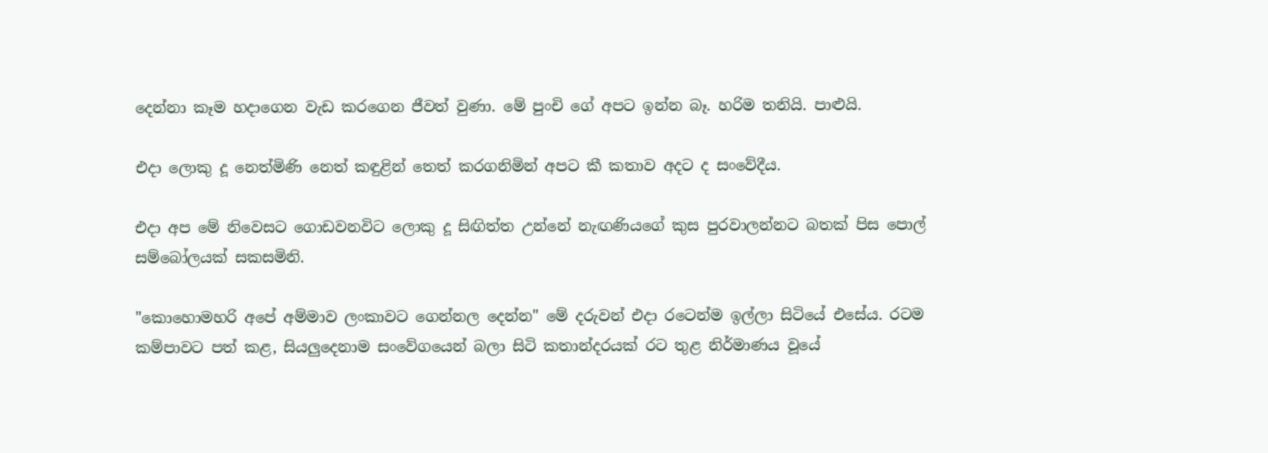දෙන්නා කෑම හදාගෙන වැඩ කරගෙන ජීවත් වුණා. මේ පුංචි ගේ අපට ඉන්න බෑ. හරිම තනියි. පාළුයි.

එදා ලොකු දූ නෙත්මිණි නෙත් කඳුළින් තෙත් කරගනිමින් අපට කී කතාව අදට ද සංවේදීය.

එදා අප මේ නිවෙසට ගොඩවනවිට ලොකු දූ සිඟිත්ත උන්නේ නැඟණියගේ කුස පුරවාලන්නට බතක් පිස පොල් සම්බෝලයක් සකසමිනි.

"කොහොමහරි අපේ අම්මාව ලංකාවට ගෙන්නල දෙන්න" මේ දරුවන් එදා රටෙන්ම ඉල්ලා සිටියේ එසේය. රටම කම්පාවට පත් කළ, සියලුදෙනාම සංවේගයෙන් බලා සිටි කතාන්දරයක් රට තුළ නිර්මාණය වූයේ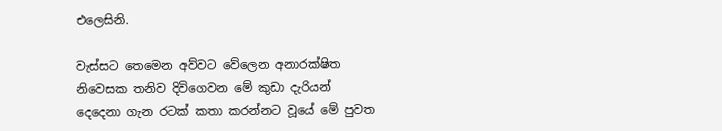එලෙසිනි.

වැස්සට තෙමෙන අව්වට වේලෙන අනාරක්ෂිත නිවෙසක තනිව දිවිගෙවන මේ කුඩා දැරියන් දෙදෙනා ගැන රටක් කතා කරන්නට වූයේ මේ පුවත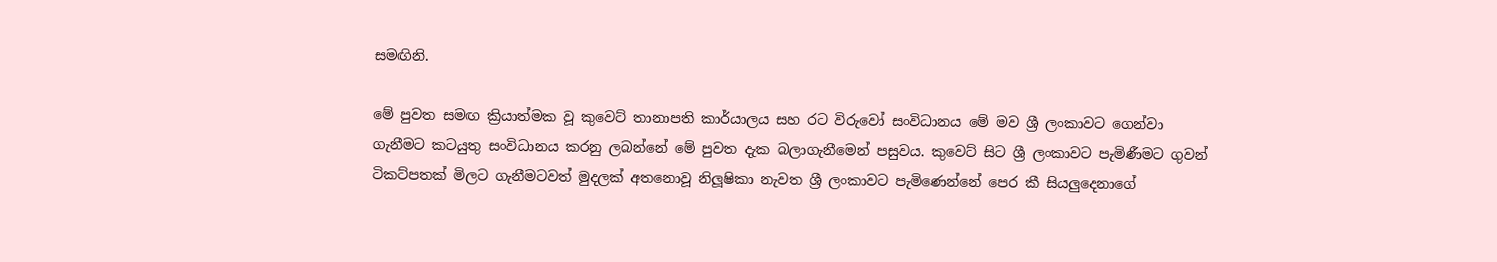සමඟිනි.

මේ පුවත සමඟ ක්‍රියාත්මක වූ කුවෙට් තානාපති කාර්යාලය සහ රට විරුවෝ සංවිධානය මේ මව ශ්‍රී ලංකාවට ගෙන්වා ගැනීමට කටයුතු සංවිධානය කරනු ලබන්නේ මේ පුවත දැක බලාගැනීමෙන් පසුවය. කුවෙට් සිට ශ්‍රී ලංකාවට පැමිණීමට ගුවන් ටිකට්පතක් මිලට ගැනීමටවත් මුදලක් අතනොවූ නිලූෂිකා නැවත ශ්‍රී ලංකාවට පැමිණෙන්නේ පෙර කී සියලුදෙනාගේ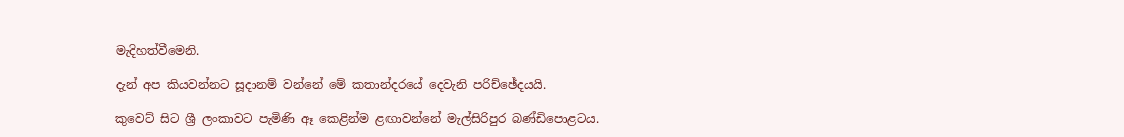මැදිහත්වීමෙනි.

දැන් අප කියවන්නට සූදානම් වන්නේ මේ කතාන්දරයේ දෙවැනි පරිච්ඡේදයයි.

කුවෙට් සිට ශ්‍රී ලංකාවට පැමිණි ඈ කෙළින්ම ළඟාවන්නේ මැල්සිරිපුර බණ්ඩිපොළටය.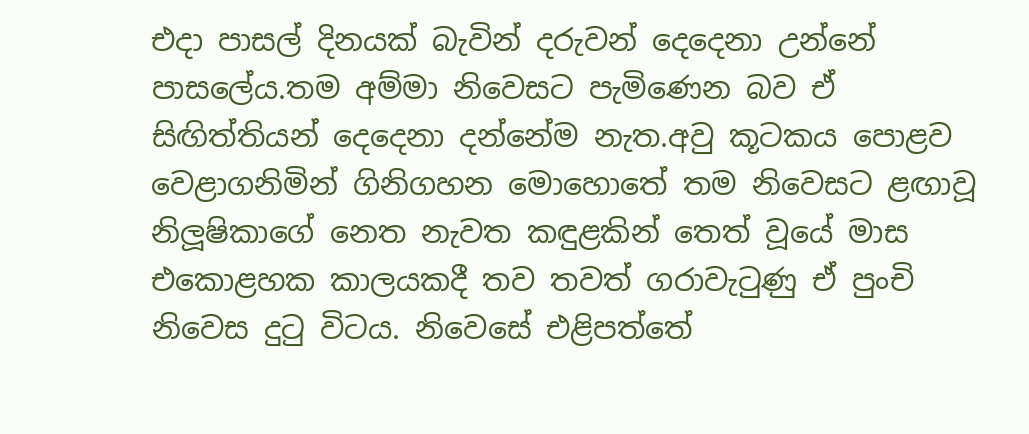එදා පාසල් දිනයක් බැවින් දරුවන් දෙදෙනා උන්නේ පාසලේය.තම අම්මා නිවෙසට පැමිණෙන බව ඒ සිඟිත්තියන් දෙදෙනා දන්නේම නැත.අවු කූටකය පොළව වෙළාගනිමින් ගිනිගහන මොහොතේ තම නිවෙසට ළඟාවූ නිලූෂිකාගේ නෙත නැවත කඳුළකින් තෙත් වූයේ මාස එකොළහක කාලයකදී තව තවත් ගරාවැටුණු ඒ පුංචි නිවෙස දුටු විටය. නිවෙසේ එළිපත්තේ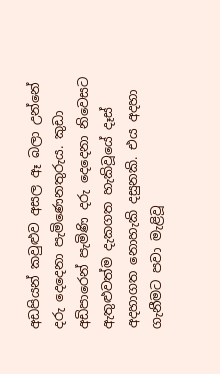අඩපියන් කවුළුව අසල ඈ බලා උන්නේ දරු දෙදෙනා පැමිණෙනතුරුය. කුඩා අඩිපාරෙන් පැමිණි දරු දෙදෙනා නිවෙසට ඇතුළුවත්ම දැකගත හැකිවූයේ දෑස් අදහාගත නොහැකි දසුනකි. එය අදහා ගැනීමට පවා මැළිවූ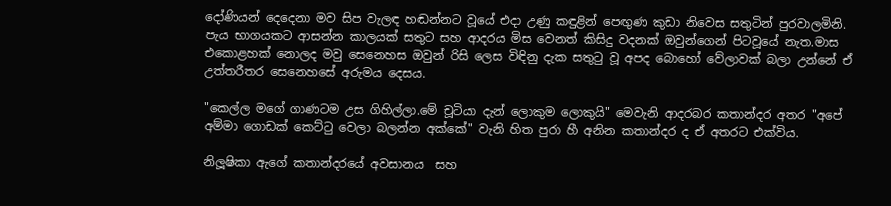දෝණියන් දෙදෙනා මව සිප වැලඳ හඬන්නට වූයේ එදා උණු කඳුළින් පෙඟුණ කුඩා නිවෙස සතුටින් පුරවාලමිනි. පැය භාගයකට ආසන්න කාලයක් සතුට සහ ආදරය මිස වෙනත් කිසිදු වදනක් ඔවුන්ගෙන් පිටවූයේ නැත.මාස එකොළහක් නොලද මවු සෙනෙහස ඔවුන් රිසි ලෙස විඳිනු දැක සතුටු වූ අපද බොහෝ වේලාවක් බලා උන්නේ ඒ උත්තරීතර සෙනෙහසේ අරුමය දෙසය.

"කෙල්ල මගේ ගාණටම උස ගිහිල්ලා.මේ චූටියා දැන් ලොකුම ලොකුයි" මෙවැනි ආදරබර කතාන්දර අතර "අපේ අම්මා ගොඩක් කෙට්ටු වෙලා බලන්න අක්කේ" වැනි හිත පුරා හී අනින කතාන්දර ද ඒ අතරට එක්විය.

නිලූෂිකා ඇගේ කතාන්දරයේ අවසානය  සහ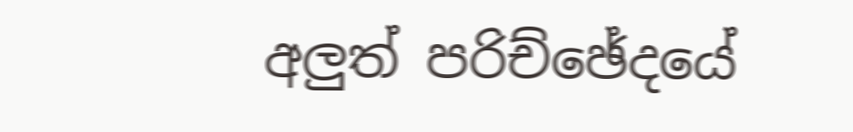අලුත් පරිච්ඡේදයේ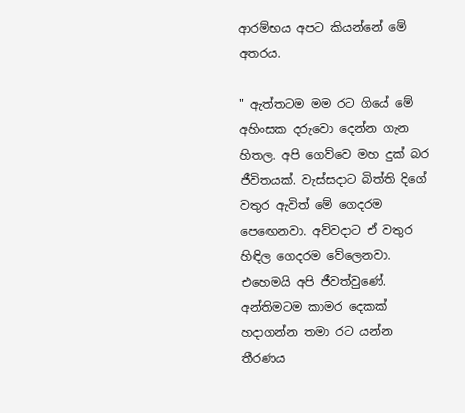ආරම්භය අපට කියන්නේ මේ අතරය.

" ඇත්තටම මම රට ගියේ මේ අහිංසක දරුවො දෙන්න ගැන හිතල. අපි ගෙව්වෙ මහ දුක් බර ජීවිතයක්. වැස්සදාට බිත්ති දිගේ වතුර ඇවිත් මේ ගෙදරම පෙඟෙනවා. අව්වදාට ඒ වතුර හිඳිල ගෙදරම වේලෙනවා. එහෙමයි අපි ජීවත්වුණේ. අන්තිමටම කාමර දෙකක් හදාගන්න තමා රට යන්න තීරණය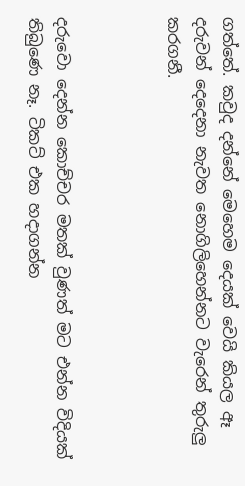ගත්තේ. කවුද දන්නේ මෙහෙම දෙයක් වෙයි කියල ඈ දරුවන් දෙදෙනා නැවත නොගිලිහෙන්නට වැරෙන් තුරුලු කරගනී.



දරුවො දෙන්න කොච්චර මතක් වුණත් මට එන්න විදියක් තිබුණෙ නෑ. ටිකට් එක හදාගන්න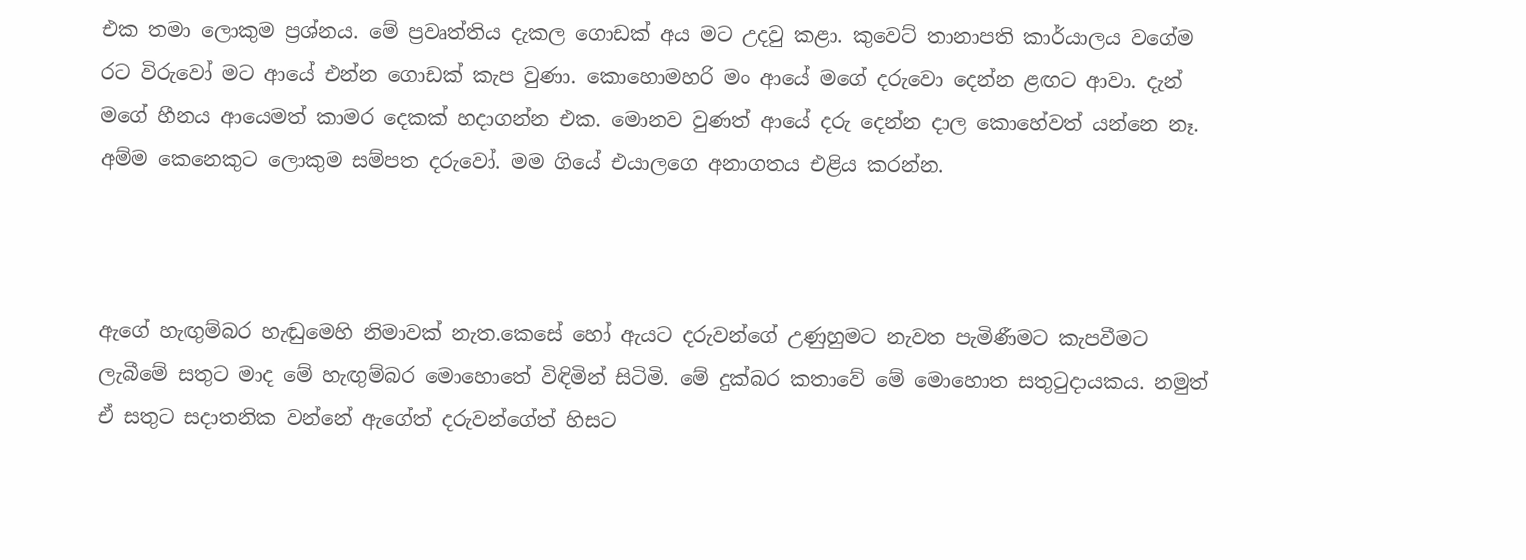එක තමා ලොකුම ප්‍රශ්නය. මේ ප්‍රවෘත්තිය දැකල ගොඩක් අය මට උදවු කළා. කුවෙට් තානාපති කාර්යාලය වගේම රට විරුවෝ මට ආයේ එන්න ගොඩක් කැප වුණා. කොහොමහරි මං ආයේ මගේ දරුවො දෙන්න ළඟට ආවා. දැන් මගේ හීනය ආයෙමත් කාමර දෙකක් හදාගන්න එක. මොනව වුණත් ආයේ දරු දෙන්න දාල කොහේවත් යන්නෙ නෑ. අම්ම කෙනෙකුට ලොකුම සම්පත දරුවෝ. මම ගියේ එයාලගෙ අනාගතය එළිය කරන්න.



ඇගේ හැඟුම්බර හැඬුමෙහි නිමාවක් නැත.කෙසේ හෝ ඇයට දරුවන්ගේ උණුහුමට නැවත පැමිණීමට කැපවීමට ලැබීමේ සතුට මාද මේ හැඟුම්බර මොහොතේ විඳිමින් සිටිමි. මේ දුක්බර කතාවේ මේ මොහොත සතුටුදායකය. නමුත් ඒ සතුට සදාතනික වන්නේ ඇගේත් දරුවන්ගේත් හිසට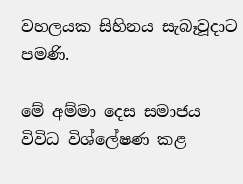වහලයක සිහිනය සැබෑවූදාට පමණි.

මේ අම්මා දෙස සමාජය විවිධ විශ්ලේෂණ කළ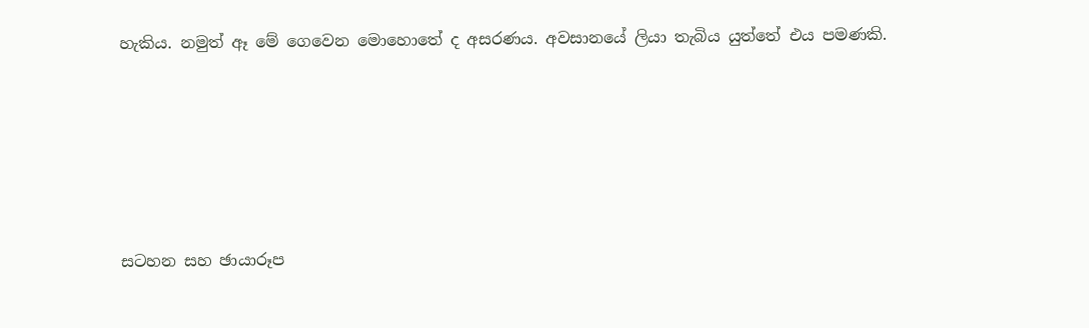හැකිය. නමුත් ඈ මේ ගෙවෙන මොහොතේ ද අසරණය. අවසානයේ ලියා තැබිය යුත්තේ එය පමණකි.





සටහන සහ ඡායාරූප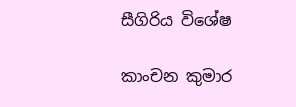සීගිරිය විශේෂ

කාංචන කුමාර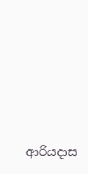ආරියදාස